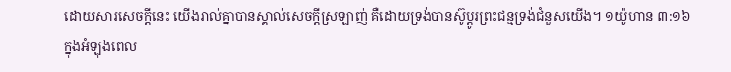ដោយសារសេចក្តីនេះ យើងរាល់គ្នាបានស្គាល់សេចក្តីស្រឡាញ់ គឺដោយទ្រង់បានស៊ូប្តូរព្រះជន្មទ្រង់ជំនួសយើង។ ១យ៉ូហាន ៣:១៦
ក្នុងអំឡុងពេល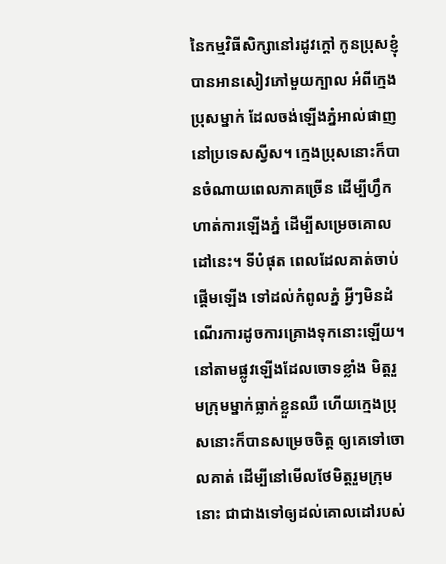នៃកម្មវិធីសិក្សានៅរដូវក្តៅ កូនប្រុសខ្ញុំបានអានសៀវភៅមួយក្បាល អំពីក្មេងប្រុសម្នាក់ ដែលចង់ឡើងភ្នំអាល់ផាញ នៅប្រទេសស្វីស។ ក្មេងប្រុសនោះក៏បានចំណាយពេលភាគច្រើន ដើម្បីហ្វឹកហាត់ការឡើងភ្នំ ដើម្បីសម្រេចគោលដៅនេះ។ ទីបំផុត ពេលដែលគាត់ចាប់ផ្តើមឡើង ទៅដល់កំពូលភ្នំ អ្វីៗមិនដំណើរការដូចការគ្រោងទុកនោះឡើយ។ នៅតាមផ្លូវឡើងដែលចោទខ្លាំង មិត្តរួមក្រុមម្នាក់ធ្លាក់ខ្លួនឈឺ ហើយក្មេងប្រុសនោះក៏បានសម្រេចចិត្ត ឲ្យគេទៅចោលគាត់ ដើម្បីនៅមើលថែមិត្តរួមក្រុមនោះ ជាជាងទៅឲ្យដល់គោលដៅរបស់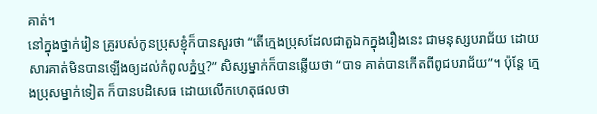គាត់។
នៅក្នុងថ្នាក់រៀន គ្រូរបស់កូនប្រុសខ្ញុំក៏បានសួរថា “តើក្មេងប្រុសដែលជាតួឯកក្នុងរឿងនេះ ជាមនុស្សបរាជ័យ ដោយសារគាត់មិនបានឡើងឲ្យដល់កំពូលភ្នំឬ?” សិស្សម្នាក់ក៏បានឆ្លើយថា “បាទ គាត់បានកើតពីពូជបរាជ័យ”។ ប៉ុន្តែ ក្មេងប្រុសម្នាក់ទៀត ក៏បានបដិសេធ ដោយលើកហេតុផលថា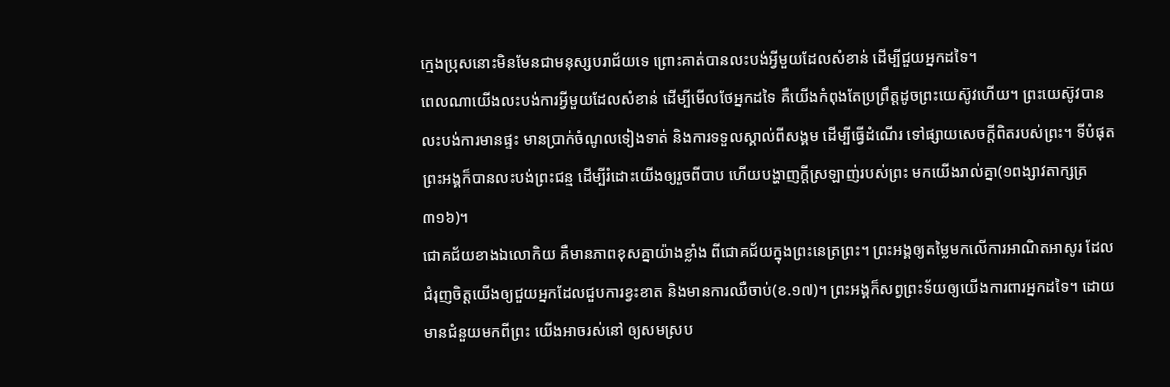ក្មេងប្រុសនោះមិនមែនជាមនុស្សបរាជ័យទេ ព្រោះគាត់បានលះបង់អ្វីមួយដែលសំខាន់ ដើម្បីជួយអ្នកដទៃ។
ពេលណាយើងលះបង់ការអ្វីមួយដែលសំខាន់ ដើម្បីមើលថែអ្នកដទៃ គឺយើងកំពុងតែប្រព្រឹត្តដូចព្រះយេស៊ូវហើយ។ ព្រះយេស៊ូវបានលះបង់ការមានផ្ទះ មានប្រាក់ចំណូលទៀងទាត់ និងការទទួលស្គាល់ពីសង្គម ដើម្បីធ្វើដំណើរ ទៅផ្សាយសេចក្តីពិតរបស់ព្រះ។ ទីបំផុត ព្រះអង្គក៏បានលះបង់ព្រះជន្ម ដើម្បីរំដោះយើងឲ្យរួចពីបាប ហើយបង្ហាញក្តីស្រឡាញ់របស់ព្រះ មកយើងរាល់គ្នា(១ពង្សាវតាក្សត្រ ៣១៦)។
ជោគជ័យខាងឯលោកិយ គឺមានភាពខុសគ្នាយ៉ាងខ្លាំង ពីជោគជ័យក្នុងព្រះនេត្រព្រះ។ ព្រះអង្គឲ្យតម្លៃមកលើការអាណិតអាសូរ ដែលជំរុញចិត្តយើងឲ្យជួយអ្នកដែលជួបការខ្វះខាត និងមានការឈឺចាប់(ខ.១៧)។ ព្រះអង្គក៏សព្វព្រះទ័យឲ្យយើងការពារអ្នកដទៃ។ ដោយមានជំនួយមកពីព្រះ យើងអាចរស់នៅ ឲ្យសមស្រប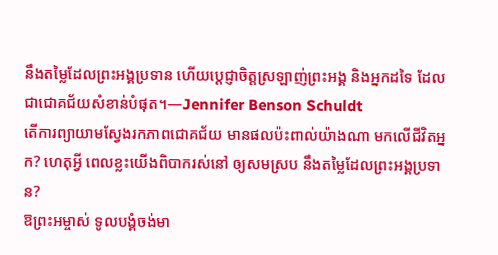នឹងតម្លៃដែលព្រះអង្គប្រទាន ហើយប្តេជ្ញាចិត្តស្រឡាញ់ព្រះអង្គ និងអ្នកដទៃ ដែលជាជោគជ័យសំខាន់បំផុត។—Jennifer Benson Schuldt
តើការព្យាយាមស្វែងរកភាពជោគជ័យ មានផលប៉ះពាល់យ៉ាងណា មកលើជីវិតអ្នក? ហេតុអ្វី ពេលខ្លះយើងពិបាករស់នៅ ឲ្យសមស្រប នឹងតម្លៃដែលព្រះអង្គប្រទាន?
ឱព្រះអម្ចាស់ ទូលបង្គំចង់មា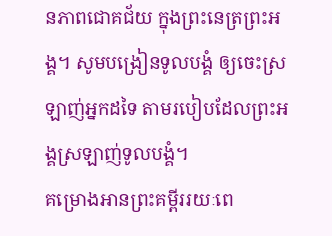នភាពជោគជ័យ ក្នុងព្រះនេត្រព្រះអង្គ។ សូមបង្រៀនទូលបង្គំ ឲ្យចេះស្រឡាញ់អ្នកដទៃ តាមរបៀបដែលព្រះអង្គស្រឡាញ់ទូលបង្គំ។
គម្រោងអានព្រះគម្ពីររយៈពេ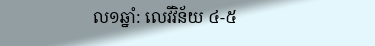ល១ឆ្នាំ: លេវីវិន័យ ៤-៥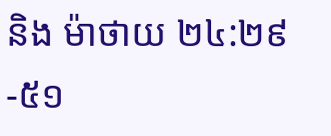និង ម៉ាថាយ ២៤:២៩-៥១